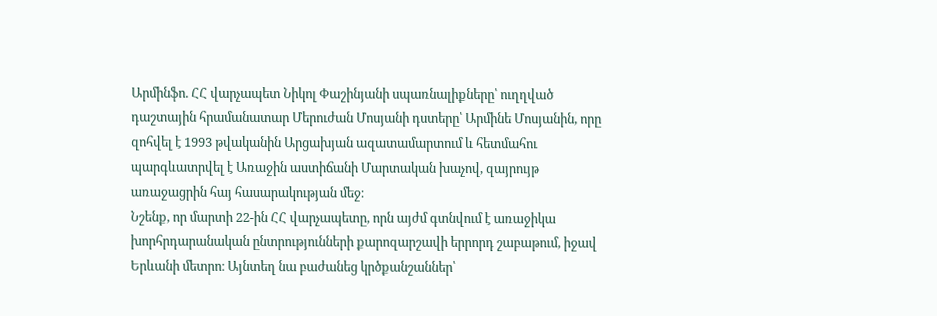Արմինֆո. ՀՀ վարչապետ Նիկոլ Փաշինյանի սպառնալիքները՝ ուղղված դաշտային հրամանատար Մերուժան Մոսյանի դստերը՝ Արմինե Մոսյանին, որը զոհվել է 1993 թվականին Արցախյան ազատամարտում և հետմահու պարգևատրվել է Առաջին աստիճանի Մարտական խաչով, զայրույթ առաջացրին հայ հասարակության մեջ։
Նշենք, որ մարտի 22-ին ՀՀ վարչապետը, որն այժմ գտնվում է առաջիկա խորհրդարանական ընտրությունների քարոզարշավի երրորդ շաբաթում, իջավ Երևանի մետրո։ Այնտեղ նա բաժանեց կրծքանշաններ՝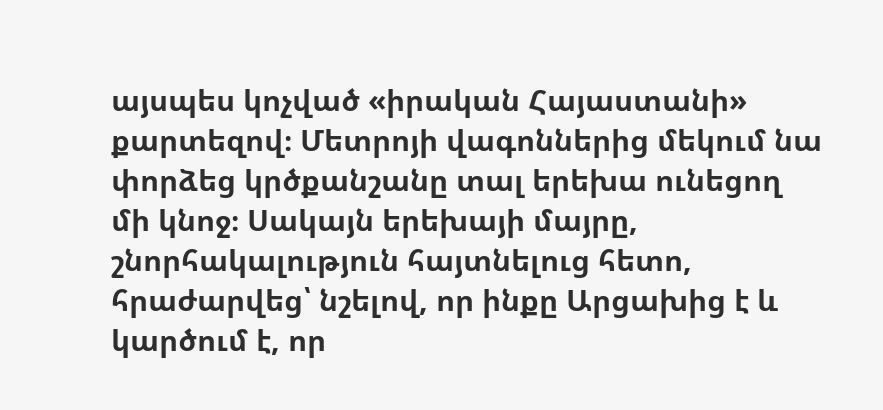այսպես կոչված «իրական Հայաստանի» քարտեզով։ Մետրոյի վագոններից մեկում նա փորձեց կրծքանշանը տալ երեխա ունեցող մի կնոջ։ Սակայն երեխայի մայրը, շնորհակալություն հայտնելուց հետո, հրաժարվեց՝ նշելով, որ ինքը Արցախից է և կարծում է, որ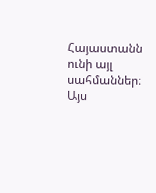Հայաստանն ունի այլ սահմաններ։ Այս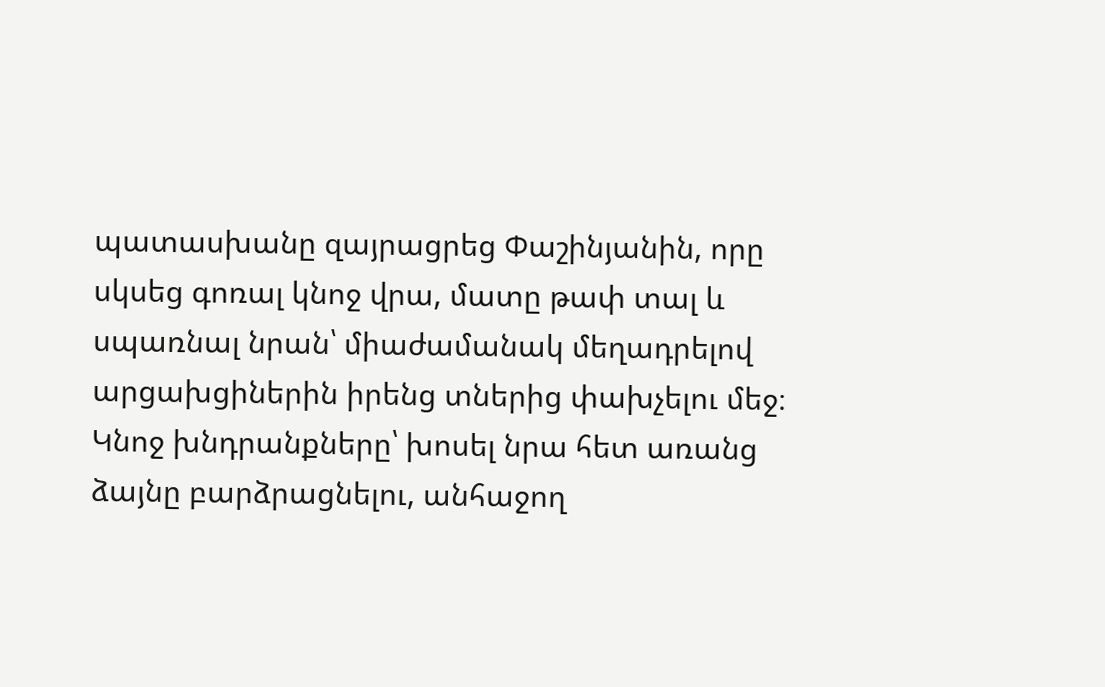պատասխանը զայրացրեց Փաշինյանին, որը սկսեց գոռալ կնոջ վրա, մատը թափ տալ և սպառնալ նրան՝ միաժամանակ մեղադրելով արցախցիներին իրենց տներից փախչելու մեջ։ Կնոջ խնդրանքները՝ խոսել նրա հետ առանց ձայնը բարձրացնելու, անհաջող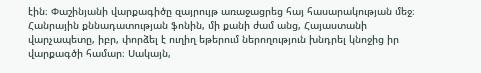էին։ Փաշինյանի վարքագիծը զայրույթ առաջացրեց հայ հասարակության մեջ։ Հանրային քննադատության ֆոնին, մի քանի ժամ անց, Հայաստանի վարչապետը, իբր, փորձել է ուղիղ եթերում ներողություն խնդրել կնոջից իր վարքագծի համար։ Սակայն,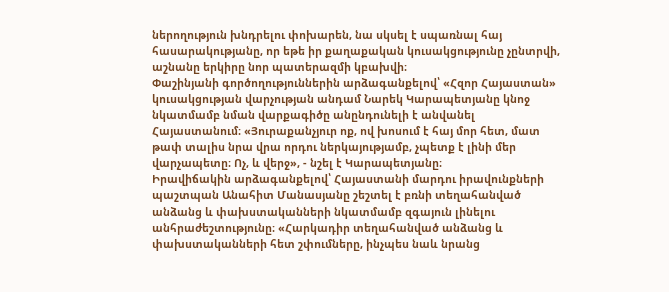ներողություն խնդրելու փոխարեն, նա սկսել է սպառնալ հայ հասարակությանը, որ եթե իր քաղաքական կուսակցությունը չընտրվի, աշնանը երկիրը նոր պատերազմի կբախվի։
Փաշինյանի գործողություններին արձագանքելով՝ «Հզոր Հայաստան» կուսակցության վարչության անդամ Նարեկ Կարապետյանը կնոջ նկատմամբ նման վարքագիծը անընդունելի է անվանել Հայաստանում։ «Յուրաքանչյուր ոք, ով խոսում է հայ մոր հետ, մատ թափ տալիս նրա վրա որդու ներկայությամբ, չպետք է լինի մեր վարչապետը։ Ոչ, և վերջ», - նշել է Կարապետյանը։
Իրավիճակին արձագանքելով՝ Հայաստանի մարդու իրավունքների պաշտպան Անահիտ Մանասյանը շեշտել է բռնի տեղահանված անձանց և փախստականների նկատմամբ զգայուն լինելու անհրաժեշտությունը։ «Հարկադիր տեղահանված անձանց և փախստականների հետ շփումները, ինչպես նաև նրանց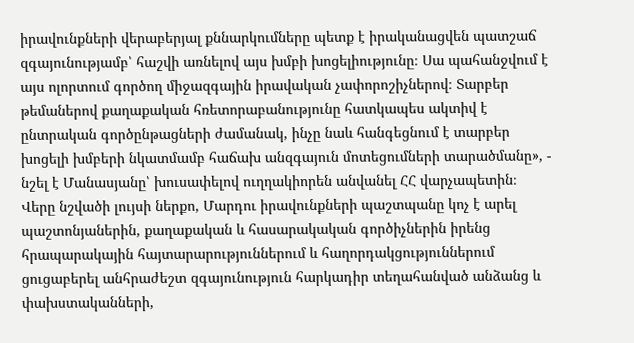իրավունքների վերաբերյալ քննարկումները պետք է իրականացվեն պատշաճ զգայունությամբ՝ հաշվի առնելով այս խմբի խոցելիությունը։ Սա պահանջվում է այս ոլորտում գործող միջազգային իրավական չափորոշիչներով։ Տարբեր թեմաներով քաղաքական հռետորաբանությունը հատկապես ակտիվ է ընտրական գործընթացների ժամանակ, ինչը նաև հանգեցնում է տարբեր խոցելի խմբերի նկատմամբ հաճախ անզգայուն մոտեցումների տարածմանը», - նշել է Մանասյանը՝ խուսափելով ուղղակիորեն անվանել ՀՀ վարչապետին։
Վերը նշվածի լույսի ներքո, Մարդու իրավունքների պաշտպանը կոչ է արել պաշտոնյաներին, քաղաքական և հասարակական գործիչներին իրենց հրապարակային հայտարարություններում և հաղորդակցություններում ցուցաբերել անհրաժեշտ զգայունություն հարկադիր տեղահանված անձանց և փախստականների,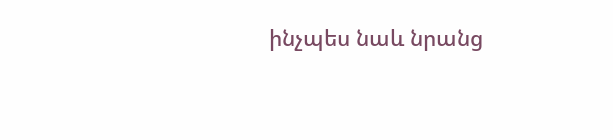ինչպես նաև նրանց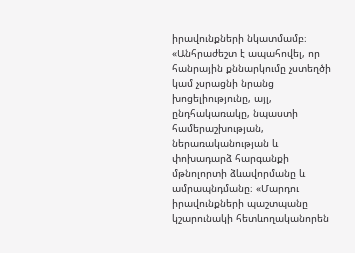իրավունքների նկատմամբ։ «Անհրաժեշտ է ապահովել, որ հանրային քննարկումը չստեղծի կամ չսրացնի նրանց խոցելիությունը, այլ, ընդհակառակը, նպաստի համերաշխության, ներառականության և փոխադարձ հարգանքի մթնոլորտի ձևավորմանը և ամրապնդմանը։ «Մարդու իրավունքների պաշտպանը կշարունակի հետևողականորեն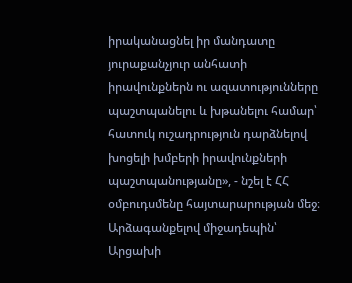իրականացնել իր մանդատը յուրաքանչյուր անհատի իրավունքներն ու ազատությունները պաշտպանելու և խթանելու համար՝ հատուկ ուշադրություն դարձնելով խոցելի խմբերի իրավունքների պաշտպանությանը», - նշել է ՀՀ օմբուդսմենը հայտարարության մեջ։
Արձագանքելով միջադեպին՝ Արցախի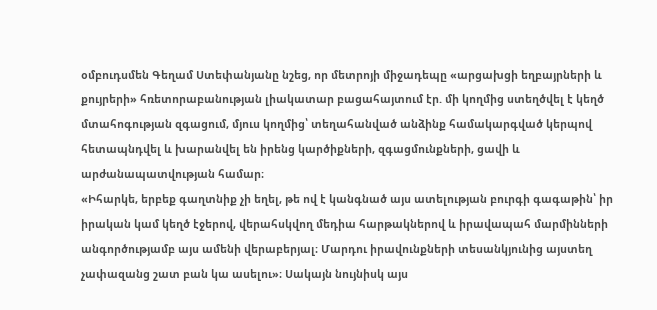օմբուդսմեն Գեղամ Ստեփանյանը նշեց, որ մետրոյի միջադեպը «արցախցի եղբայրների և քույրերի» հռետորաբանության լիակատար բացահայտում էր. մի կողմից ստեղծվել է կեղծ մտահոգության զգացում, մյուս կողմից՝ տեղահանված անձինք համակարգված կերպով հետապնդվել և խարանվել են իրենց կարծիքների, զգացմունքների, ցավի և արժանապատվության համար։
«Իհարկե, երբեք գաղտնիք չի եղել, թե ով է կանգնած այս ատելության բուրգի գագաթին՝ իր իրական կամ կեղծ էջերով, վերահսկվող մեդիա հարթակներով և իրավապահ մարմինների անգործությամբ այս ամենի վերաբերյալ։ Մարդու իրավունքների տեսանկյունից այստեղ չափազանց շատ բան կա ասելու»։ Սակայն նույնիսկ այս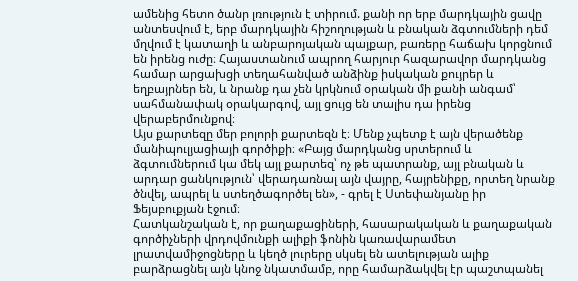ամենից հետո ծանր լռություն է տիրում. քանի որ երբ մարդկային ցավը անտեսվում է, երբ մարդկային հիշողության և բնական ձգտումների դեմ մղվում է կատաղի և անբարոյական պայքար, բառերը հաճախ կորցնում են իրենց ուժը։ Հայաստանում ապրող հարյուր հազարավոր մարդկանց համար արցախցի տեղահանված անձինք իսկական քույրեր և եղբայրներ են, և նրանք դա չեն կրկնում օրական մի քանի անգամ՝ սահմանափակ օրակարգով, այլ ցույց են տալիս դա իրենց վերաբերմունքով։
Այս քարտեզը մեր բոլորի քարտեզն է։ Մենք չպետք է այն վերածենք մանիպուլյացիայի գործիքի։ «Բայց մարդկանց սրտերում և ձգտումներում կա մեկ այլ քարտեզ՝ ոչ թե պատրանք, այլ բնական և արդար ցանկություն՝ վերադառնալ այն վայրը, հայրենիքը, որտեղ նրանք ծնվել, ապրել և ստեղծագործել են», - գրել է Ստեփանյանը իր Ֆեյսբուքյան էջում։
Հատկանշական է, որ քաղաքացիների, հասարակական և քաղաքական գործիչների վրդովմունքի ալիքի ֆոնին կառավարամետ լրատվամիջոցները և կեղծ լուրերը սկսել են ատելության ալիք բարձրացնել այն կնոջ նկատմամբ, որը համարձակվել էր պաշտպանել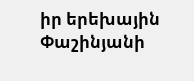իր երեխային Փաշինյանի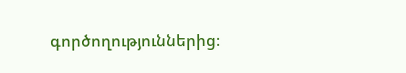գործողություններից։